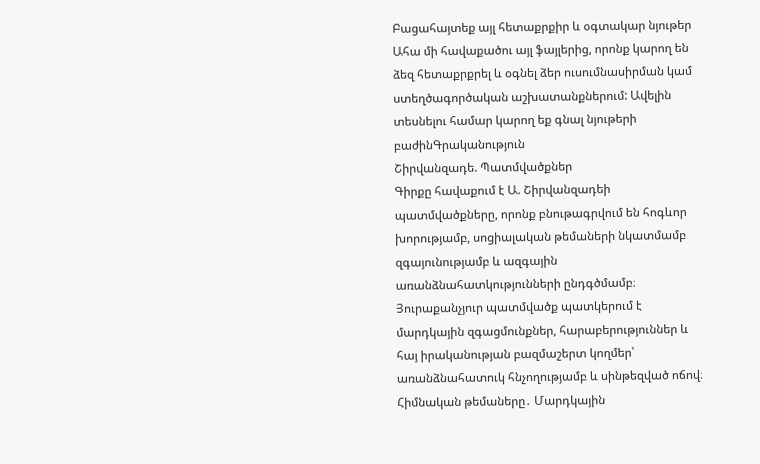Բացահայտեք այլ հետաքրքիր և օգտակար նյութեր
Ահա մի հավաքածու այլ ֆայլերից, որոնք կարող են ձեզ հետաքրքրել և օգնել ձեր ուսումնասիրման կամ ստեղծագործական աշխատանքներում: Ավելին տեսնելու համար կարող եք գնալ նյութերի բաժինԳրականություն
Շիրվանզադե. Պատմվածքներ
Գիրքը հավաքում է Ա. Շիրվանզադեի պատմվածքները, որոնք բնութագրվում են հոգևոր խորությամբ, սոցիալական թեմաների նկատմամբ զգայունությամբ և ազգային առանձնահատկությունների ընդգծմամբ։ Յուրաքանչյուր պատմվածք պատկերում է մարդկային զգացմունքներ, հարաբերություններ և հայ իրականության բազմաշերտ կողմեր՝ առանձնահատուկ հնչողությամբ և սինթեզված ոճով։ Հիմնական թեմաները․ Մարդկային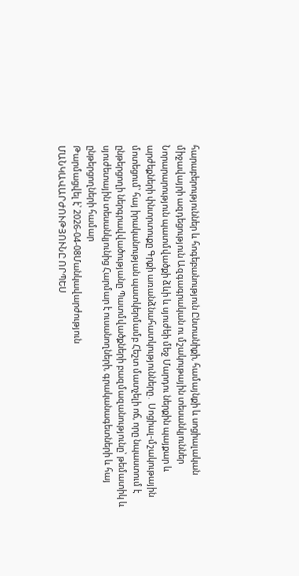հարաբերություններ և հոգեբանություն Ընտանիքի, համայնքի և սոցիալական միջավայրի ազդեցություն Ազգագրական ու մշակութային տեսանկյուններ Նորարարություն պատմվածքի ձևի և սյուժեի մեջ Մարդու ներքին պայքար և արժեքների փնտրտուքը Գրքի առանձնահատկությունները․ Սոցիալ-մշակութային մոտեցում՝ հայ իրականության պատկերմամբ Հեշտ մատչելի ոճ, որը նպաստում է ընթերցողի ներգրավվածությանը Պատմվածքների բազմազանությունը՝ թեմատիկ և սյուժետային տեսանկյունից Հարմար է ուսանողների, գրականագետների և հայ ընթերցողների համար
Թարմացվել է՝ 2026-04-08Մանկավարժություն
ՄԱՆԿԱՎԱՐԺՈՒԹՅՈՒՆԸ ՈՐՊԵՍ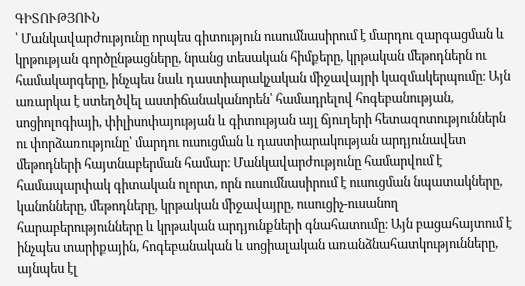ԳԻՏՈՒԹՅՈՒՆ
՝ Մանկավարժությունը որպես գիտություն ուսումնասիրում է մարդու զարգացման և կրթության գործընթացները, նրանց տեսական հիմքերը, կրթական մեթոդներն ու համակարգերը, ինչպես նաև դաստիարակչական միջավայրի կազմակերպումը։ Այն առարկա է ստեղծվել աստիճանականորեն՝ համադրելով հոգեբանության, սոցիոլոգիայի, փիլիսոփայության և գիտության այլ ճյուղերի հետազոտություններն ու փորձառությունը՝ մարդու ուսուցման և դաստիարակության արդյունավետ մեթոդների հայտնաբերման համար։ Մանկավարժությունը համարվում է համապարփակ գիտական ոլորտ, որն ուսումնասիրում է ուսուցման նպատակները, կանոնները, մեթոդները, կրթական միջավայրը, ուսուցիչ-ուսանող հարաբերությունները և կրթական արդյունքների գնահատումը։ Այն բացահայտում է ինչպես տարիքային, հոգեբանական և սոցիալական առանձնահատկությունները, այնպես էլ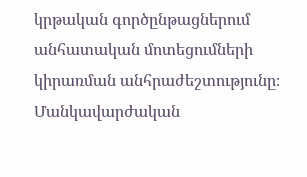կրթական գործընթացներում անհատական մոտեցումների կիրառման անհրաժեշտությունը։ Մանկավարժական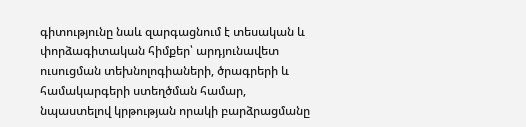գիտությունը նաև զարգացնում է տեսական և փորձագիտական հիմքեր՝ արդյունավետ ուսուցման տեխնոլոգիաների, ծրագրերի և համակարգերի ստեղծման համար, նպաստելով կրթության որակի բարձրացմանը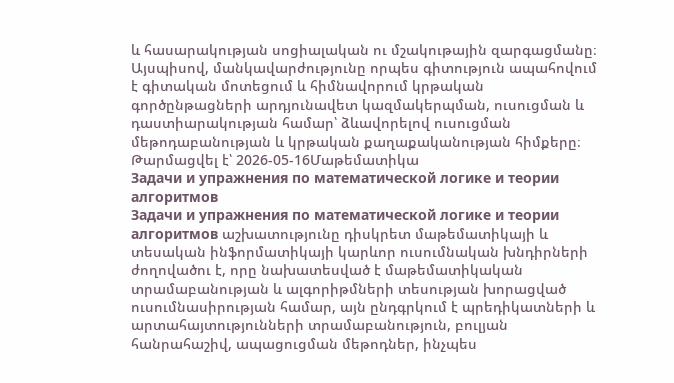և հասարակության սոցիալական ու մշակութային զարգացմանը։ Այսպիսով, մանկավարժությունը որպես գիտություն ապահովում է գիտական մոտեցում և հիմնավորում կրթական գործընթացների արդյունավետ կազմակերպման, ուսուցման և դաստիարակության համար՝ ձևավորելով ուսուցման մեթոդաբանության և կրթական քաղաքականության հիմքերը։
Թարմացվել է՝ 2026-05-16Մաթեմատիկա
Задачи и упражнения по математической логике и теории алгоритмов
Задачи и упражнения по математической логике и теории алгоритмов աշխատությունը դիսկրետ մաթեմատիկայի և տեսական ինֆորմատիկայի կարևոր ուսումնական խնդիրների ժողովածու է, որը նախատեսված է մաթեմատիկական տրամաբանության և ալգորիթմների տեսության խորացված ուսումնասիրության համար, այն ընդգրկում է պրեդիկատների և արտահայտությունների տրամաբանություն, բուլյան հանրահաշիվ, ապացուցման մեթոդներ, ինչպես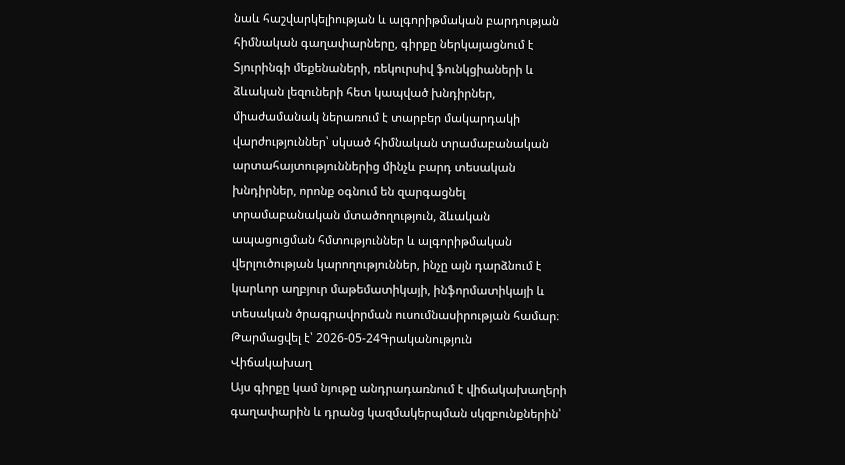նաև հաշվարկելիության և ալգորիթմական բարդության հիմնական գաղափարները, գիրքը ներկայացնում է Տյուրինգի մեքենաների, ռեկուրսիվ ֆունկցիաների և ձևական լեզուների հետ կապված խնդիրներ, միաժամանակ ներառում է տարբեր մակարդակի վարժություններ՝ սկսած հիմնական տրամաբանական արտահայտություններից մինչև բարդ տեսական խնդիրներ, որոնք օգնում են զարգացնել տրամաբանական մտածողություն, ձևական ապացուցման հմտություններ և ալգորիթմական վերլուծության կարողություններ, ինչը այն դարձնում է կարևոր աղբյուր մաթեմատիկայի, ինֆորմատիկայի և տեսական ծրագրավորման ուսումնասիրության համար։
Թարմացվել է՝ 2026-05-24Գրականություն
Վիճակախաղ
Այս գիրքը կամ նյութը անդրադառնում է վիճակախաղերի գաղափարին և դրանց կազմակերպման սկզբունքներին՝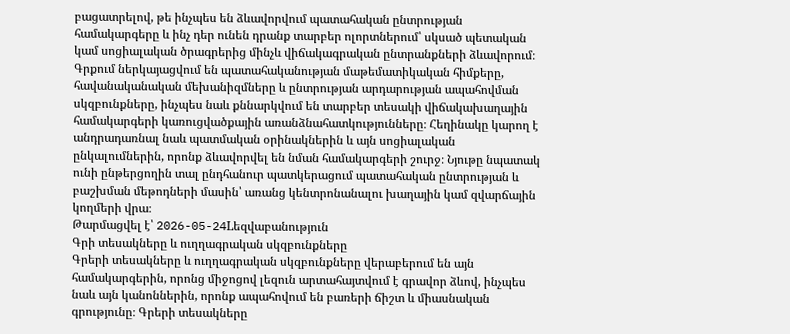բացատրելով, թե ինչպես են ձևավորվում պատահական ընտրության համակարգերը և ինչ դեր ունեն դրանք տարբեր ոլորտներում՝ սկսած պետական կամ սոցիալական ծրագրերից մինչև վիճակագրական ընտրանքների ձևավորում։ Գրքում ներկայացվում են պատահականության մաթեմատիկական հիմքերը, հավանականական մեխանիզմները և ընտրության արդարության ապահովման սկզբունքները, ինչպես նաև քննարկվում են տարբեր տեսակի վիճակախաղային համակարգերի կառուցվածքային առանձնահատկությունները։ Հեղինակը կարող է անդրադառնալ նաև պատմական օրինակներին և այն սոցիալական ընկալումներին, որոնք ձևավորվել են նման համակարգերի շուրջ։ Նյութը նպատակ ունի ընթերցողին տալ ընդհանուր պատկերացում պատահական ընտրության և բաշխման մեթոդների մասին՝ առանց կենտրոնանալու խաղային կամ զվարճային կողմերի վրա։
Թարմացվել է՝ 2026-05-24Lեզվաբանություն
Գրի տեսակները և ուղղագրական սկզբունքները
Գրերի տեսակները և ուղղագրական սկզբունքները վերաբերում են այն համակարգերին, որոնց միջոցով լեզուն արտահայտվում է գրավոր ձևով, ինչպես նաև այն կանոններին, որոնք ապահովում են բառերի ճիշտ և միասնական գրությունը։ Գրերի տեսակները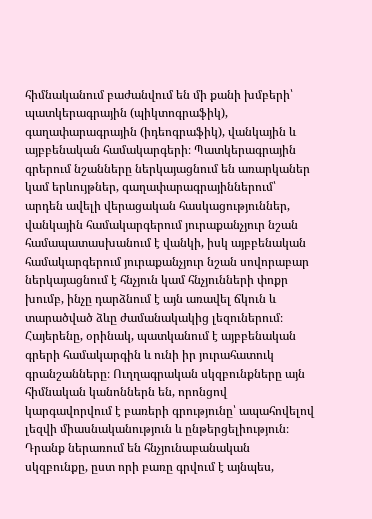հիմնականում բաժանվում են մի քանի խմբերի՝ պատկերագրային (պիկտոգրաֆիկ), գաղափարագրային (իդեոգրաֆիկ), վանկային և այբբենական համակարգերի։ Պատկերագրային գրերում նշանները ներկայացնում են առարկաներ կամ երևույթներ, գաղափարագրայիններում՝ արդեն ավելի վերացական հասկացություններ, վանկային համակարգերում յուրաքանչյուր նշան համապատասխանում է վանկի, իսկ այբբենական համակարգերում յուրաքանչյուր նշան սովորաբար ներկայացնում է հնչյուն կամ հնչյունների փոքր խումբ, ինչը դարձնում է այն առավել ճկուն և տարածված ձևը ժամանակակից լեզուներում։ Հայերենը, օրինակ, պատկանում է այբբենական գրերի համակարգին և ունի իր յուրահատուկ գրանշանները։ Ուղղագրական սկզբունքները այն հիմնական կանոններն են, որոնցով կարգավորվում է բառերի գրությունը՝ ապահովելով լեզվի միասնականություն և ընթերցելիություն։ Դրանք ներառում են հնչյունաբանական սկզբունքը, ըստ որի բառը գրվում է այնպես,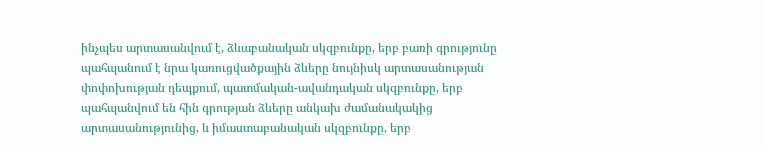ինչպես արտասանվում է, ձևաբանական սկզբունքը, երբ բառի գրությունը պահպանում է նրա կառուցվածքային ձևերը նույնիսկ արտասանության փոփոխության դեպքում, պատմական-ավանդական սկզբունքը, երբ պահպանվում են հին գրության ձևերը անկախ ժամանակակից արտասանությունից, և իմաստաբանական սկզբունքը, երբ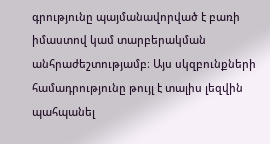գրությունը պայմանավորված է բառի իմաստով կամ տարբերակման անհրաժեշտությամբ։ Այս սկզբունքների համադրությունը թույլ է տալիս լեզվին պահպանել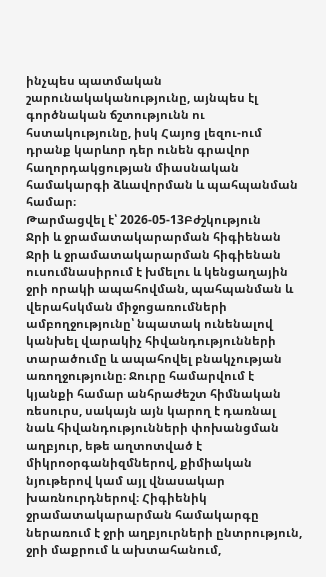ինչպես պատմական շարունակականությունը, այնպես էլ գործնական ճշտությունն ու հստակությունը, իսկ Հայոց լեզու-ում դրանք կարևոր դեր ունեն գրավոր հաղորդակցության միասնական համակարգի ձևավորման և պահպանման համար։
Թարմացվել է՝ 2026-05-13Բժշկություն
Ջրի և ջրամատակարարման հիգիենան
Ջրի և ջրամատակարարման հիգիենան ուսումնասիրում է խմելու և կենցաղային ջրի որակի ապահովման, պահպանման և վերահսկման միջոցառումների ամբողջությունը՝ նպատակ ունենալով կանխել վարակիչ հիվանդությունների տարածումը և ապահովել բնակչության առողջությունը։ Ջուրը համարվում է կյանքի համար անհրաժեշտ հիմնական ռեսուրս, սակայն այն կարող է դառնալ նաև հիվանդությունների փոխանցման աղբյուր, եթե աղտոտված է միկրոօրգանիզմներով, քիմիական նյութերով կամ այլ վնասակար խառնուրդներով։ Հիգիենիկ ջրամատակարարման համակարգը ներառում է ջրի աղբյուրների ընտրություն, ջրի մաքրում և ախտահանում,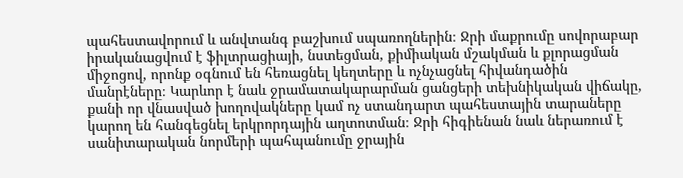պահեստավորում և անվտանգ բաշխում սպառողներին։ Ջրի մաքրումը սովորաբար իրականացվում է ֆիլտրացիայի, նստեցման, քիմիական մշակման և քլորացման միջոցով, որոնք օգնում են հեռացնել կեղտերը և ոչնչացնել հիվանդածին մանրէները։ Կարևոր է նաև ջրամատակարարման ցանցերի տեխնիկական վիճակը, քանի որ վնասված խողովակները կամ ոչ ստանդարտ պահեստային տարաները կարող են հանգեցնել երկրորդային աղտոտման։ Ջրի հիգիենան նաև ներառում է սանիտարական նորմերի պահպանումը ջրային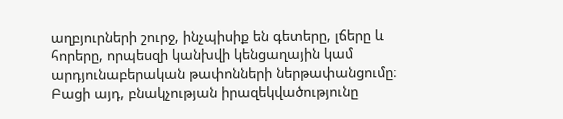աղբյուրների շուրջ, ինչպիսիք են գետերը, լճերը և հորերը, որպեսզի կանխվի կենցաղային կամ արդյունաբերական թափոնների ներթափանցումը։ Բացի այդ, բնակչության իրազեկվածությունը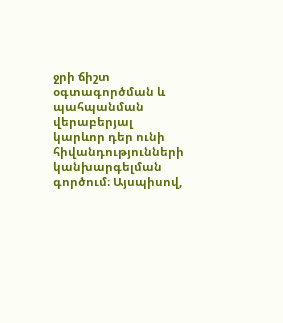ջրի ճիշտ օգտագործման և պահպանման վերաբերյալ կարևոր դեր ունի հիվանդությունների կանխարգելման գործում։ Այսպիսով,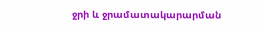ջրի և ջրամատակարարման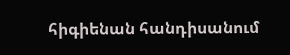հիգիենան հանդիսանում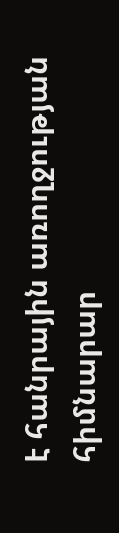է հանրային առողջության հիմնարար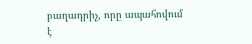բաղադրիչ, որը ապահովում է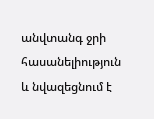անվտանգ ջրի հասանելիություն և նվազեցնում է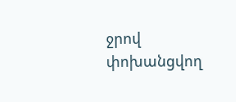ջրով փոխանցվող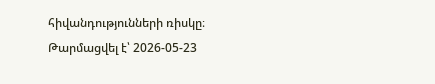հիվանդությունների ռիսկը։
Թարմացվել է՝ 2026-05-23